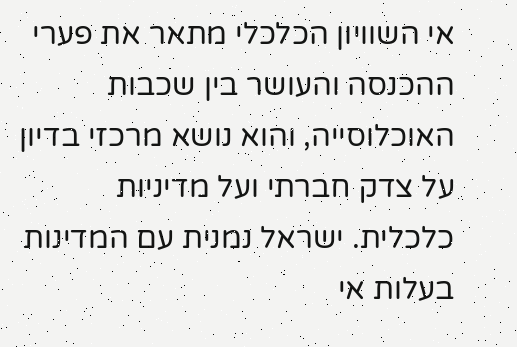אי השוויון הכלכלי מתאר את פערי ההכנסה והעושר בין שכבות האוכלוסייה, והוא נושא מרכזי בדיון על צדק חברתי ועל מדיניות כלכלית. ישראל נמנית עם המדינות בעלות אי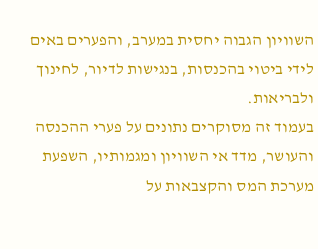השוויון הגבוה יחסית במערב, והפערים באים לידי ביטוי בהכנסות, בנגישות לדיור, לחינוך ולבריאות.
בעמוד זה מסוקרים נתונים על פערי ההכנסה והעושר, מדד אי השוויון ומגמותיו, השפעת מערכת המס והקצבאות על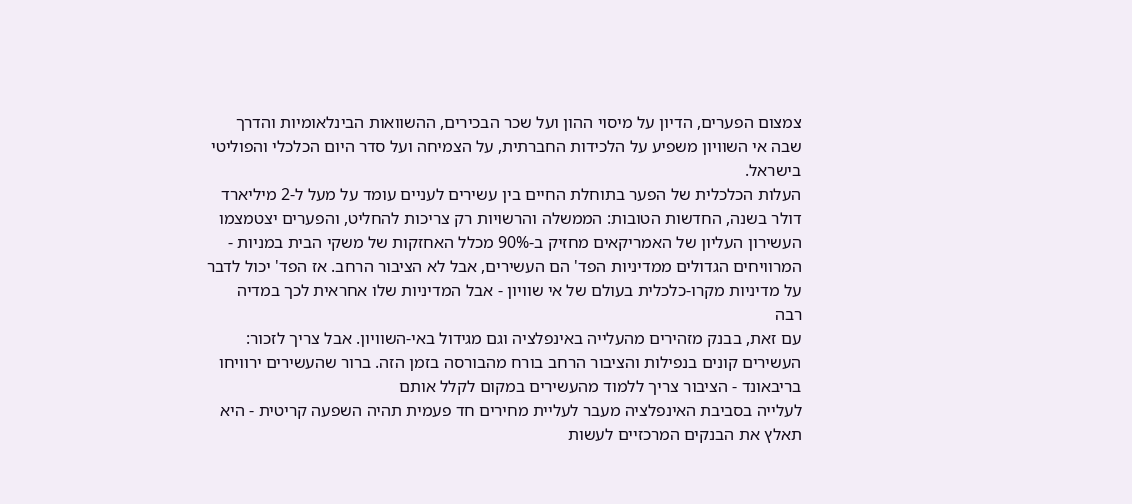צמצום הפערים, הדיון על מיסוי ההון ועל שכר הבכירים, ההשוואות הבינלאומיות והדרך שבה אי השוויון משפיע על הלכידות החברתית, על הצמיחה ועל סדר היום הכלכלי והפוליטי
בישראל.
העלות הכלכלית של הפער בתוחלת החיים בין עשירים לעניים עומד על מעל ל-2 מיליארד דולר בשנה, החדשות הטובות: הממשלה והרשויות רק צריכות להחליט, והפערים יצטמצמו
העשירון העליון של האמריקאים מחזיק ב-90% מכלל האחזקות של משקי הבית במניות - המרוויחים הגדולים ממדיניות הפד' הם העשירים, אבל לא הציבור הרחב. אז הפד' יכול לדבר על מדיניות מקרו-כלכלית בעולם של אי שוויון - אבל המדיניות שלו אחראית לכך במדיה רבה
עם זאת, בבנק מזהירים מהעלייה באינפלציה וגם מגידול באי-השוויון. אבל צריך לזכור: העשירים קונים בנפילות והציבור הרחב בורח מהבורסה בזמן הזה. ברור שהעשירים ירוויחו בריבאונד - הציבור צריך ללמוד מהעשירים במקום לקלל אותם
לעלייה בסביבת האינפלציה מעבר לעליית מחירים חד פעמית תהיה השפעה קריטית - היא תאלץ את הבנקים המרכזיים לעשות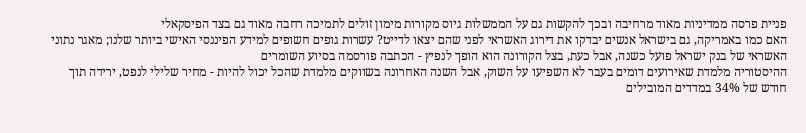פניית פרסה ממדיניות מאוד מרחיבה ובכך להקשות גם על הממשלות גיוס מקורות מימון זולים לתמיכה רחבה מאוד גם בצד הפיסקאלי
האם כמו באמריקה, גם בישראל אנשים יבדקו את דירוג האשראי לפני שהם יצאו לדייט? עשרות גופים חשופים למידע הפיננסי האישי ביותר שלנו; מאגר נתוני האשראי של בנק ישראל פועל כשנה, אבל כעת, בצל הקורונה הוא הופך לנפיץ - הכתבה פורסמה בסיוע השומרים
ההיסטוריה מלמדת שאירועים דומים בעבר לא השפיעו על השוק, אבל השנה האחרונה בשווקים מלמדת שהכל יכול להיות - מחיר שלילי לנפט, ירידה תוך חודש של 34% במדדים המובילים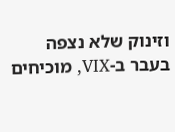וזינוק שלא נצפה בעבר ב-VIX, מוכיחים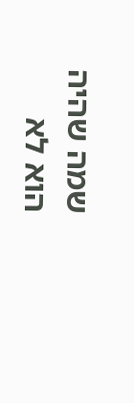שמה שהיה הוא לא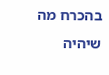בהכרח מה שיהיה